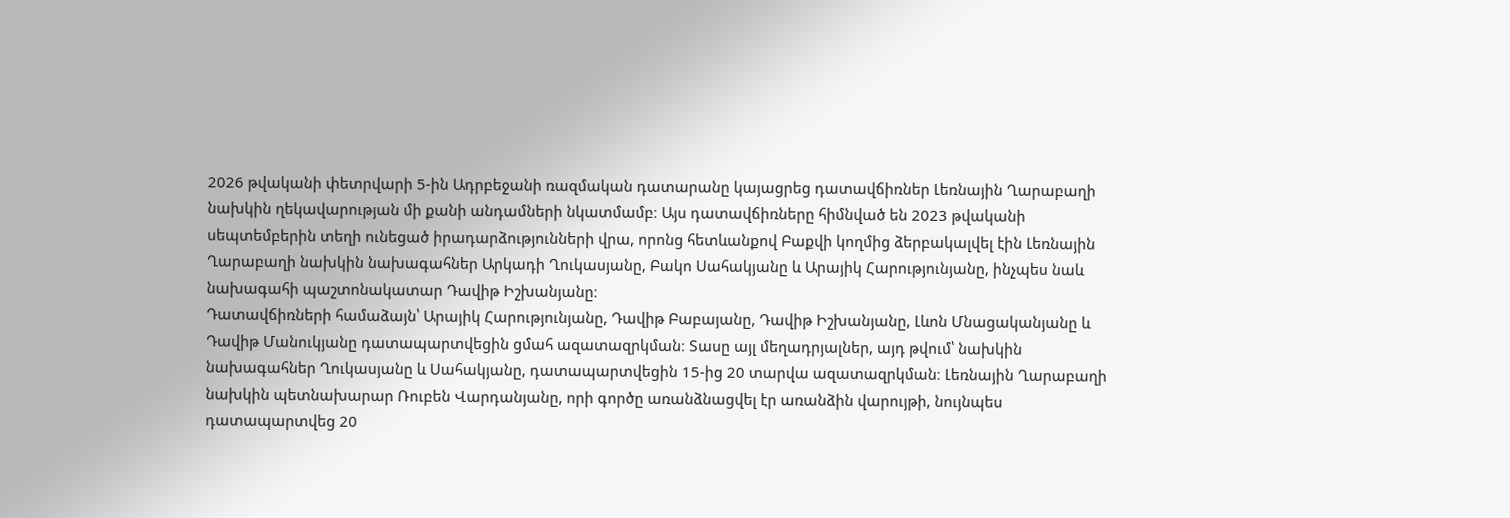2026 թվականի փետրվարի 5-ին Ադրբեջանի ռազմական դատարանը կայացրեց դատավճիռներ Լեռնային Ղարաբաղի նախկին ղեկավարության մի քանի անդամների նկատմամբ։ Այս դատավճիռները հիմնված են 2023 թվականի սեպտեմբերին տեղի ունեցած իրադարձությունների վրա, որոնց հետևանքով Բաքվի կողմից ձերբակալվել էին Լեռնային Ղարաբաղի նախկին նախագահներ Արկադի Ղուկասյանը, Բակո Սահակյանը և Արայիկ Հարությունյանը, ինչպես նաև նախագահի պաշտոնակատար Դավիթ Իշխանյանը։
Դատավճիռների համաձայն՝ Արայիկ Հարությունյանը, Դավիթ Բաբայանը, Դավիթ Իշխանյանը, Լևոն Մնացականյանը և Դավիթ Մանուկյանը դատապարտվեցին ցմահ ազատազրկման։ Տասը այլ մեղադրյալներ, այդ թվում՝ նախկին նախագահներ Ղուկասյանը և Սահակյանը, դատապարտվեցին 15-ից 20 տարվա ազատազրկման։ Լեռնային Ղարաբաղի նախկին պետնախարար Ռուբեն Վարդանյանը, որի գործը առանձնացվել էր առանձին վարույթի, նույնպես դատապարտվեց 20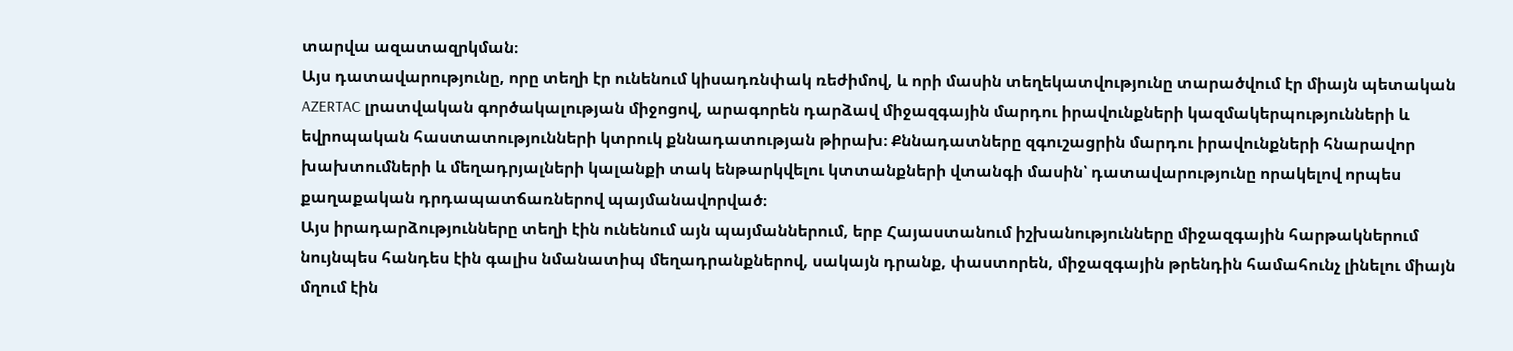տարվա ազատազրկման։
Այս դատավարությունը, որը տեղի էր ունենում կիսադռնփակ ռեժիմով, և որի մասին տեղեկատվությունը տարածվում էր միայն պետական AZERTAC լրատվական գործակալության միջոցով, արագորեն դարձավ միջազգային մարդու իրավունքների կազմակերպությունների և եվրոպական հաստատությունների կտրուկ քննադատության թիրախ։ Քննադատները զգուշացրին մարդու իրավունքների հնարավոր խախտումների և մեղադրյալների կալանքի տակ ենթարկվելու կտտանքների վտանգի մասին՝ դատավարությունը որակելով որպես քաղաքական դրդապատճառներով պայմանավորված։
Այս իրադարձությունները տեղի էին ունենում այն պայմաններում, երբ Հայաստանում իշխանությունները միջազգային հարթակներում նույնպես հանդես էին գալիս նմանատիպ մեղադրանքներով, սակայն դրանք, փաստորեն, միջազգային թրենդին համահունչ լինելու միայն մղում էին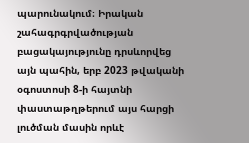պարունակում։ Իրական շահագրգրվածության բացակայությունը դրսևորվեց այն պահին, երբ 2023 թվականի օգոստոսի 8-ի հայտնի փաստաթղթերում այս հարցի լուծման մասին որևէ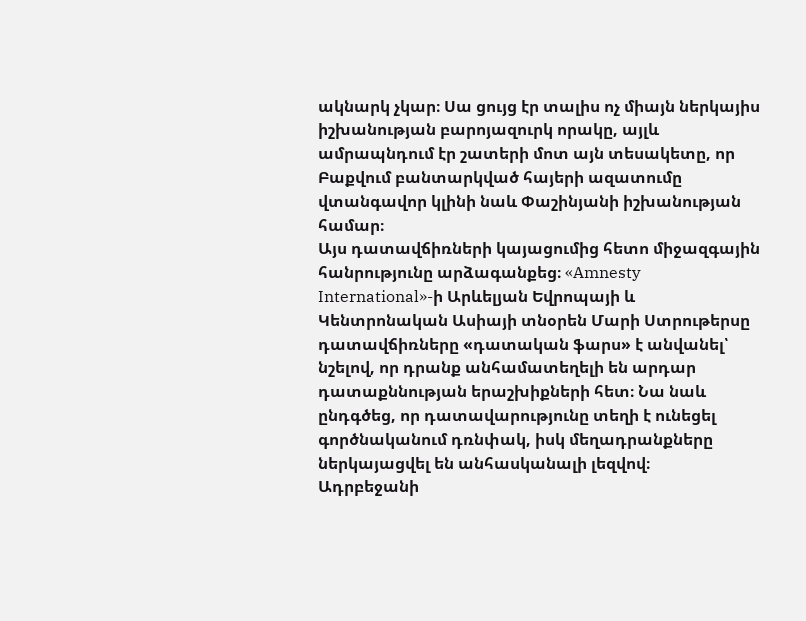ակնարկ չկար։ Սա ցույց էր տալիս ոչ միայն ներկայիս իշխանության բարոյազուրկ որակը, այլև ամրապնդում էր շատերի մոտ այն տեսակետը, որ Բաքվում բանտարկված հայերի ազատումը վտանգավոր կլինի նաև Փաշինյանի իշխանության համար։
Այս դատավճիռների կայացումից հետո միջազգային հանրությունը արձագանքեց։ «Amnesty International»-ի Արևելյան Եվրոպայի և Կենտրոնական Ասիայի տնօրեն Մարի Ստրութերսը դատավճիռները «դատական ֆարս» է անվանել՝ նշելով, որ դրանք անհամատեղելի են արդար դատաքննության երաշխիքների հետ։ Նա նաև ընդգծեց, որ դատավարությունը տեղի է ունեցել գործնականում դռնփակ, իսկ մեղադրանքները ներկայացվել են անհասկանալի լեզվով։
Ադրբեջանի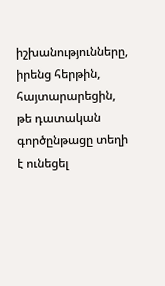իշխանությունները, իրենց հերթին, հայտարարեցին, թե դատական գործընթացը տեղի է ունեցել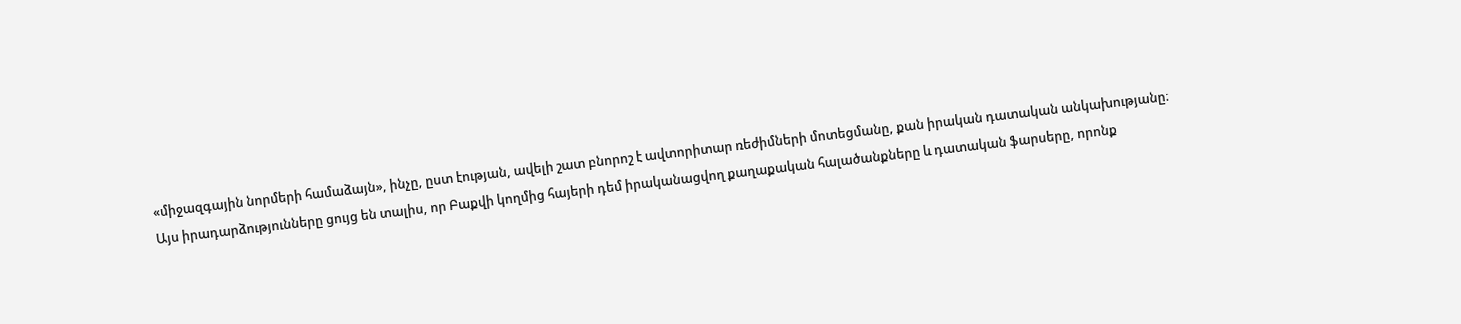«միջազգային նորմերի համաձայն», ինչը, ըստ էության, ավելի շատ բնորոշ է ավտորիտար ռեժիմների մոտեցմանը, քան իրական դատական անկախությանը։
Այս իրադարձությունները ցույց են տալիս, որ Բաքվի կողմից հայերի դեմ իրականացվող քաղաքական հալածանքները և դատական ֆարսերը, որոնք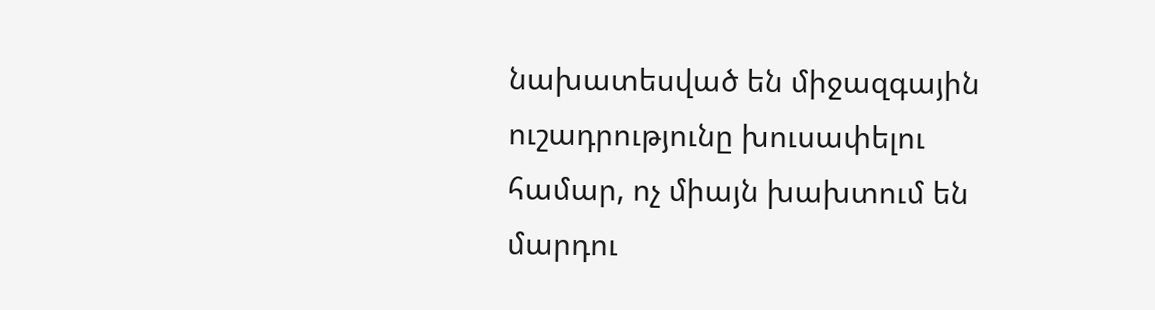նախատեսված են միջազգային ուշադրությունը խուսափելու համար, ոչ միայն խախտում են մարդու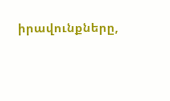իրավունքները,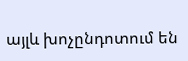այլև խոչընդոտում են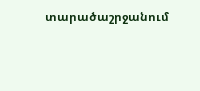տարածաշրջանում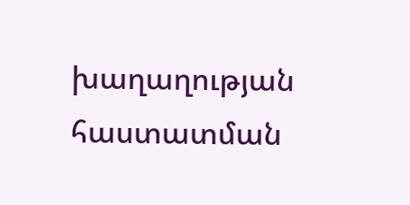խաղաղության հաստատման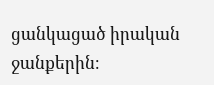ցանկացած իրական ջանքերին։